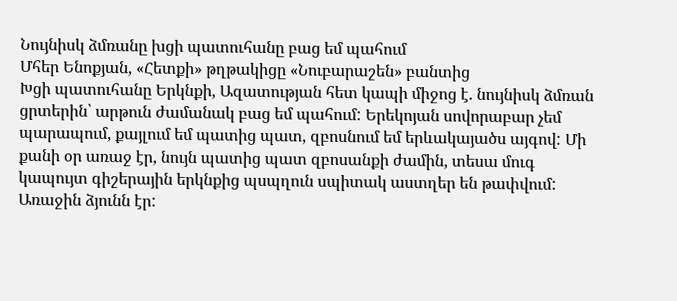Նույնիսկ ձմռանը խցի պատուհանը բաց եմ պահում
Մհեր Ենոքյան, «Հետքի» թղթակիցը «Նուբարաշեն» բանտից
Խցի պատուհանը Երկնքի, Ազատության հետ կապի միջոց է. նույնիսկ ձմռան ցրտերին՝ արթուն ժամանակ բաց եմ պահում: Երեկոյան սովորաբար չեմ պարապում, քայլում եմ պատից պատ, զբոսնում եմ երևակայածս այգով: Մի քանի օր առաջ էր, նույն պատից պատ զբոսանքի ժամին, տեսա մուգ կապույտ գիշերային երկնքից պսպղուն սպիտակ աստղեր են թափվում: Առաջին ձյունն էր: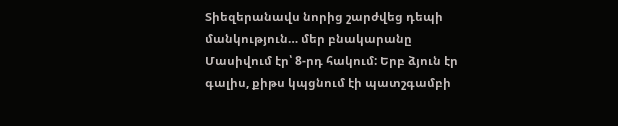Տիեզերանավս նորից շարժվեց դեպի մանկություն… մեր բնակարանը Մասիվում էր՝ 8-րդ հակում: Երբ ձյուն էր գալիս, քիթս կպցնում էի պատշգամբի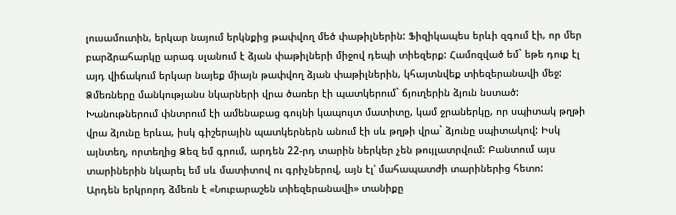լուսամուտին, երկար նայում երկնքից թափվող մեծ փաթիլներին: Ֆիզիկապես երևի զգում էի, որ մեր բարձրահարկը արագ սլանում է ձյան փաթիլների միջով դեպի տիեզերք: Համոզված եմ` եթե դուք էլ այդ վիճակում երկար նայեք միայն թափվող ձյան փաթիլներին, կհայտնվեք տիեզերանավի մեջ:
Ձմեռները մանկությանս նկարների վրա ծառեր էի պատկերում` ճյուղերին ձյուն նստած: Խանութներում փնտրում էի ամենաբաց գույնի կապույտ մատիտը, կամ ջրաներկը, որ սպիտակ թղթի վրա ձյունը երևա, իսկ գիշերային պատկերներն անում էի սև թղթի վրա` ձյունը սպիտակով: Իսկ այնտեղ, որտեղից Ձեզ եմ գրում, արդեն 22-րդ տարին ներկեր չեն թույլատրվում: Բանտում այս տարիներին նկարել եմ սև մատիտով ու գրիչներով, այն էլ՝ մահապատժի տարիներից հետո:
Արդեն երկրորդ ձմեռն է «Նուբարաշեն տիեզերանավի» տանիքը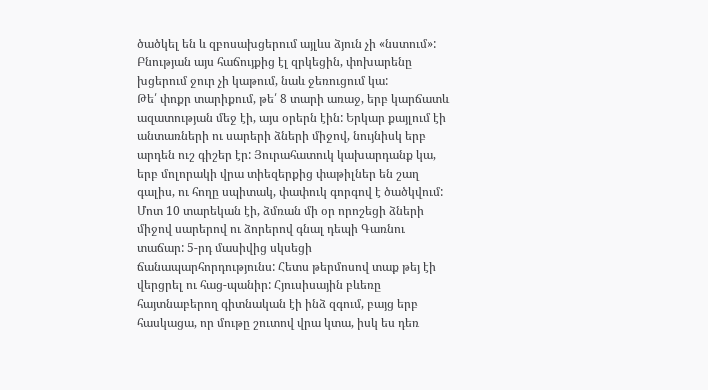ծածկել են և զբոսախցերում այլևս ձյուն չի «նստում»: Բնության այս հաճույքից էլ զրկեցին, փոխարենը խցերում ջուր չի կաթում, նաև ջեռուցում կա:
Թե՛ փոքր տարիքում, թե՛ 8 տարի առաջ, երբ կարճատև ազատության մեջ էի, այս օրերն էին: Երկար քայլում էի անտառների ու սարերի ձների միջով, նույնիսկ երբ արդեն ուշ գիշեր էր: Յուրահատուկ կախարդանք կա, երբ մոլորակի վրա տիեզերքից փաթիլներ են շաղ գալիս, ու հողը սպիտակ, փափուկ գորգով է ծածկվում:
Մոտ 10 տարեկան էի, ձմռան մի օր որոշեցի ձների միջով սարերով ու ձորերով գնալ դեպի Գառնու տաճար: 5-րդ մասիվից սկսեցի ճանապարհորդությունս: Հետս թերմոսով տաք թեյ էի վերցրել ու հաց-պանիր: Հյուսիսային բևեռը հայտնաբերող գիտնական էի ինձ զգում, բայց երբ հասկացա, որ մութը շուտով վրա կտա, իսկ ես դեռ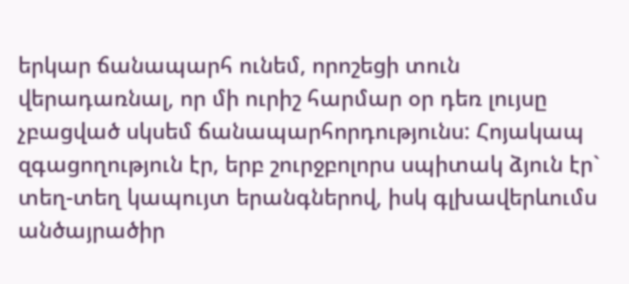երկար ճանապարհ ունեմ, որոշեցի տուն վերադառնալ, որ մի ուրիշ հարմար օր դեռ լույսը չբացված սկսեմ ճանապարհորդությունս: Հոյակապ զգացողություն էր, երբ շուրջբոլորս սպիտակ ձյուն էր` տեղ-տեղ կապույտ երանգներով, իսկ գլխավերևումս անծայրածիր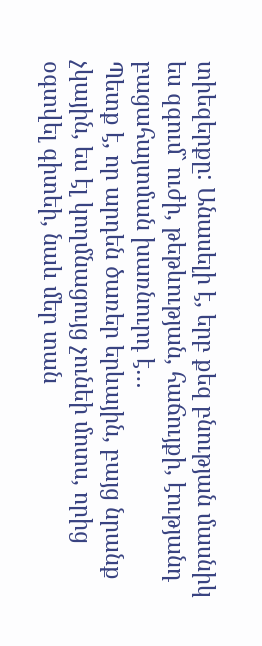տիեզերքը: Անասելի է, երբ քեզ բնության մասնիկ ես զգում` ուժի, թեթևության, հաճույքի, էությանդ բացահայտման խառնուրդ է…
Պետք է, որ արդեն ծառեր երևային, բայց նրանք չկային, ես էլ կողմնացույց չունեի մոտս, որից օգտվել գիտեի, նաև մեր տան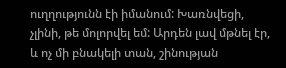ուղղությունն էի իմանում: Խառնվեցի, չլինի, թե մոլորվել եմ: Արդեն լավ մթնել էր, և ոչ մի բնակելի տան, շինության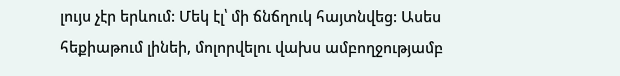լույս չէր երևում: Մեկ էլ՝ մի ճնճղուկ հայտնվեց: Ասես հեքիաթում լինեի, մոլորվելու վախս ամբողջությամբ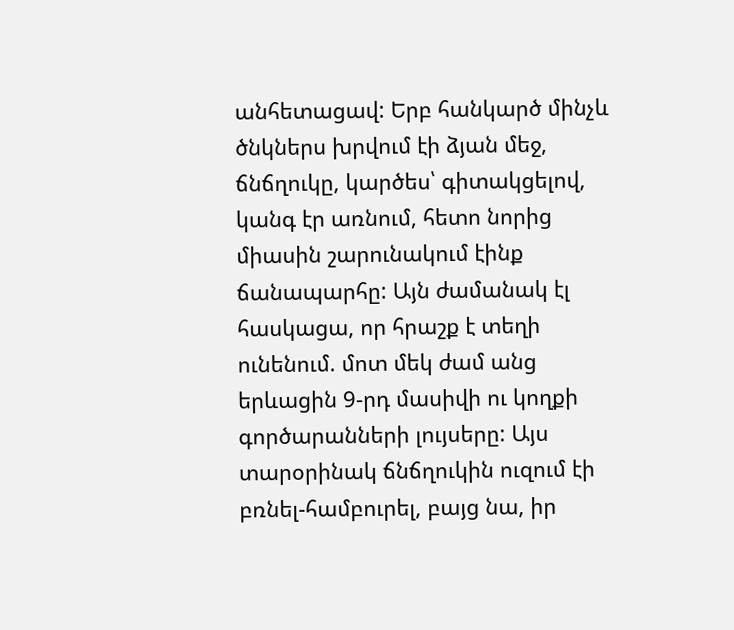անհետացավ: Երբ հանկարծ մինչև ծնկներս խրվում էի ձյան մեջ, ճնճղուկը, կարծես՝ գիտակցելով, կանգ էր առնում, հետո նորից միասին շարունակում էինք ճանապարհը: Այն ժամանակ էլ հասկացա, որ հրաշք է տեղի ունենում. մոտ մեկ ժամ անց երևացին 9-րդ մասիվի ու կողքի գործարանների լույսերը: Այս տարօրինակ ճնճղուկին ուզում էի բռնել-համբուրել, բայց նա, իր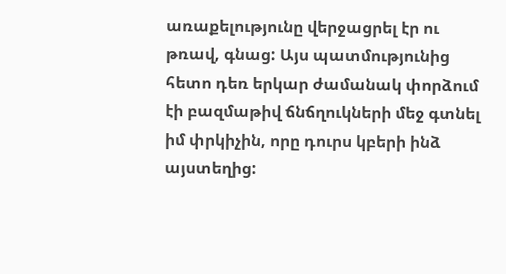առաքելությունը վերջացրել էր ու թռավ, գնաց: Այս պատմությունից հետո դեռ երկար ժամանակ փորձում էի բազմաթիվ ճնճղուկների մեջ գտնել իմ փրկիչին, որը դուրս կբերի ինձ այստեղից: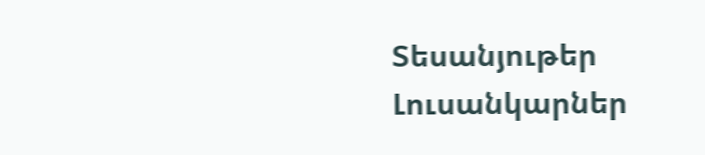Տեսանյութեր
Լուսանկարներ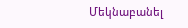Մեկնաբանել